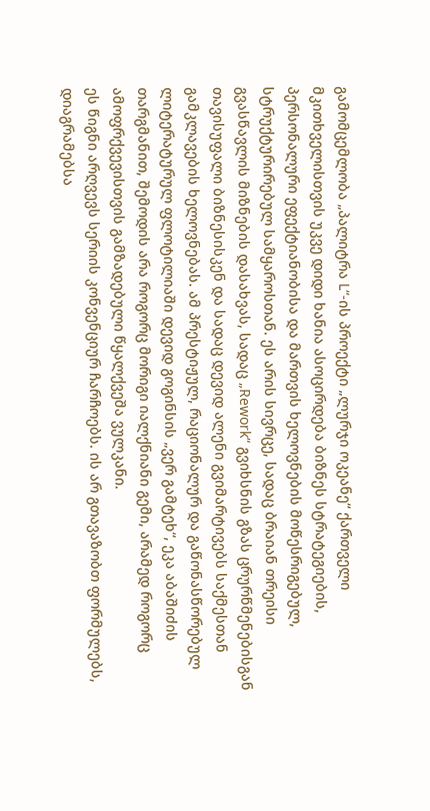გამომცემლობა „პალიტრა L“-ის პროექტი „ლურჯი ოკეანე“ ქართველი მკითხველისთვის უკვე დიდი ხანია ასოცირდება ბიზნეს სტრატეგიების, პერსონალური ეფექტიანობისა და მართვის ხელოვნების მოწესრიგებულ, სტრუქტურირებულ სამყაროსთან. ეს არის სივრცე, სადაც ბრაიან თრეისი გვასწავლის მიზნების დასახვას, სადაც „Rework“ გვიხსნის გზას ცრურწმენებისგან თავისუფალი ბიზნესისკენ და სადაც დევიდ ალენი გვიმარტივებს საქმესთან გამკლავების ხელოვნებას. ამ პრესტიჟულ, რაციონალურ და გაწონასწორებულ ლიტერატურულ ფლოტილიაში დევიდ გოგინსის „ვერ გამტეხ“, ეკა აბაშიძის თარგმანით, შემოდის არა როგორც მორიგი იალქნიანი გემი, არამედ როგორც ამოფრქვევისთვის გამზადებული წყალქვეშა ვულკანი.
ეს წიგნი არღვევს სერიის კონვენციურ ჩარჩოებს. ის არ გთავაზობთ ფორმულებს, დიაგრამებსა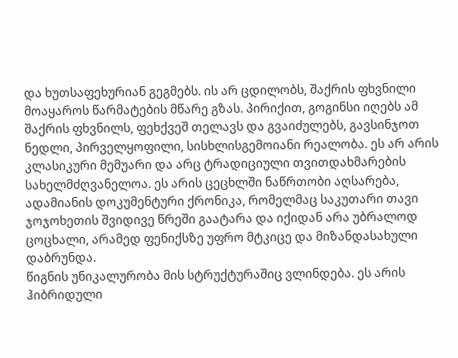და ხუთსაფეხურიან გეგმებს. ის არ ცდილობს, შაქრის ფხვნილი მოაყაროს წარმატების მწარე გზას. პირიქით, გოგინსი იღებს ამ შაქრის ფხვნილს, ფეხქვეშ თელავს და გვაიძულებს, გავსინჯოთ ნედლი, პირველყოფილი, სისხლისგემოიანი რეალობა. ეს არ არის კლასიკური მემუარი და არც ტრადიციული თვითდახმარების სახელმძღვანელოა. ეს არის ცეცხლში ნაწრთობი აღსარება, ადამიანის დოკუმენტური ქრონიკა, რომელმაც საკუთარი თავი ჯოჯოხეთის შვიდივე წრეში გაატარა და იქიდან არა უბრალოდ ცოცხალი, არამედ ფენიქსზე უფრო მტკიცე და მიზანდასახული დაბრუნდა.
წიგნის უნიკალურობა მის სტრუქტურაშიც ვლინდება. ეს არის ჰიბრიდული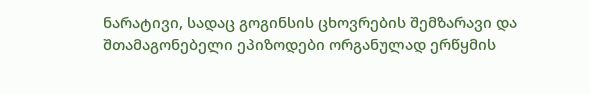ნარატივი, სადაც გოგინსის ცხოვრების შემზარავი და შთამაგონებელი ეპიზოდები ორგანულად ერწყმის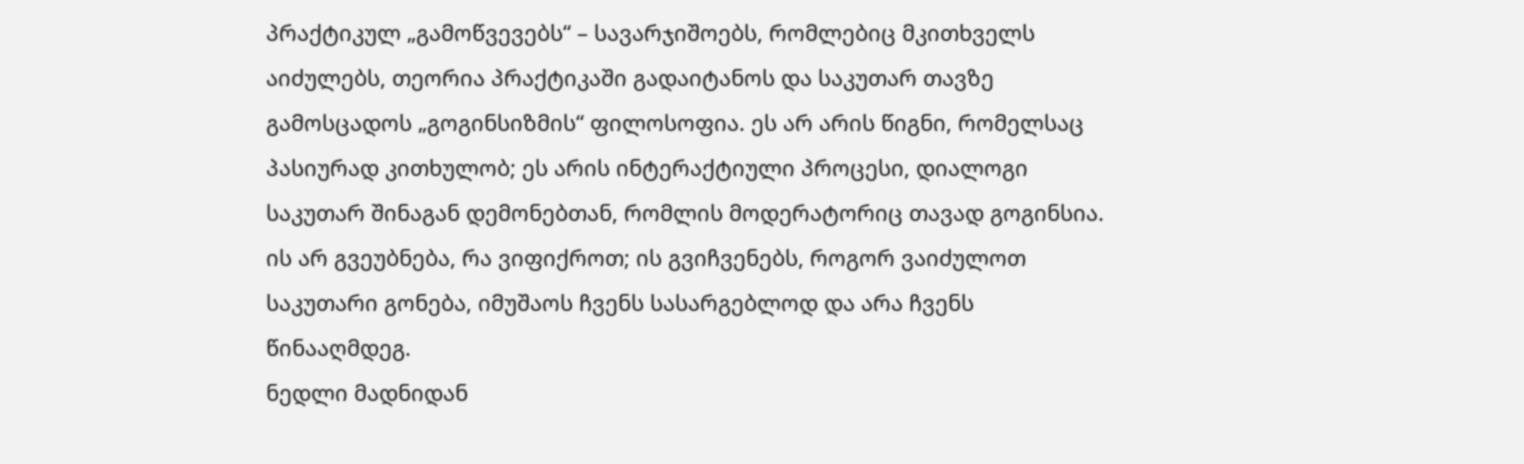პრაქტიკულ „გამოწვევებს“ – სავარჯიშოებს, რომლებიც მკითხველს აიძულებს, თეორია პრაქტიკაში გადაიტანოს და საკუთარ თავზე გამოსცადოს „გოგინსიზმის“ ფილოსოფია. ეს არ არის წიგნი, რომელსაც პასიურად კითხულობ; ეს არის ინტერაქტიული პროცესი, დიალოგი საკუთარ შინაგან დემონებთან, რომლის მოდერატორიც თავად გოგინსია. ის არ გვეუბნება, რა ვიფიქროთ; ის გვიჩვენებს, როგორ ვაიძულოთ საკუთარი გონება, იმუშაოს ჩვენს სასარგებლოდ და არა ჩვენს წინააღმდეგ.
ნედლი მადნიდან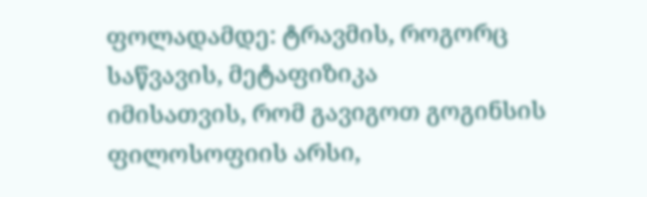ფოლადამდე: ტრავმის, როგორც საწვავის, მეტაფიზიკა
იმისათვის, რომ გავიგოთ გოგინსის ფილოსოფიის არსი,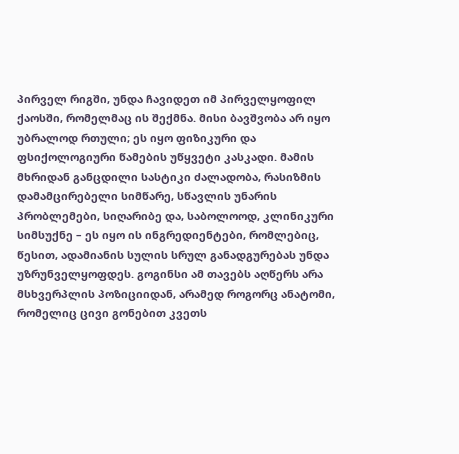პირველ რიგში, უნდა ჩავიდეთ იმ პირველყოფილ ქაოსში, რომელმაც ის შექმნა. მისი ბავშვობა არ იყო უბრალოდ რთული; ეს იყო ფიზიკური და ფსიქოლოგიური წამების უწყვეტი კასკადი. მამის მხრიდან განცდილი სასტიკი ძალადობა, რასიზმის დამამცირებელი სიმწარე, სწავლის უნარის პრობლემები, სიღარიბე და, საბოლოოდ, კლინიკური სიმსუქნე – ეს იყო ის ინგრედიენტები, რომლებიც, წესით, ადამიანის სულის სრულ განადგურებას უნდა უზრუნველყოფდეს. გოგინსი ამ თავებს აღწერს არა მსხვერპლის პოზიციიდან, არამედ როგორც ანატომი, რომელიც ცივი გონებით კვეთს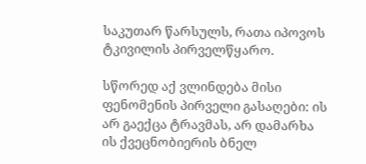საკუთარ წარსულს, რათა იპოვოს ტკივილის პირველწყარო.

სწორედ აქ ვლინდება მისი ფენომენის პირველი გასაღები: ის არ გაექცა ტრავმას, არ დამარხა ის ქვეცნობიერის ბნელ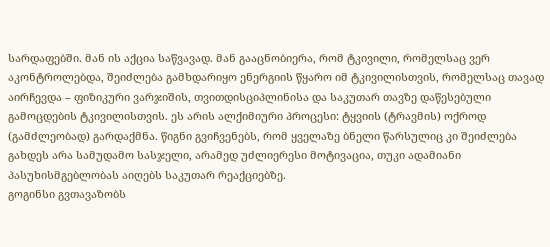სარდაფებში. მან ის აქცია საწვავად. მან გააცნობიერა, რომ ტკივილი, რომელსაც ვერ აკონტროლებდა, შეიძლება გამხდარიყო ენერგიის წყარო იმ ტკივილისთვის, რომელსაც თავად აირჩევდა – ფიზიკური ვარჯიშის, თვითდისციპლინისა და საკუთარ თავზე დაწესებული გამოცდების ტკივილისთვის. ეს არის ალქიმიური პროცესი: ტყვიის (ტრავმის) ოქროდ (გამძლეობად) გარდაქმნა. წიგნი გვიჩვენებს, რომ ყველაზე ბნელი წარსულიც კი შეიძლება გახდეს არა სამუდამო სასჯელი, არამედ უძლიერესი მოტივაცია, თუკი ადამიანი პასუხისმგებლობას აიღებს საკუთარ რეაქციებზე.
გოგინსი გვთავაზობს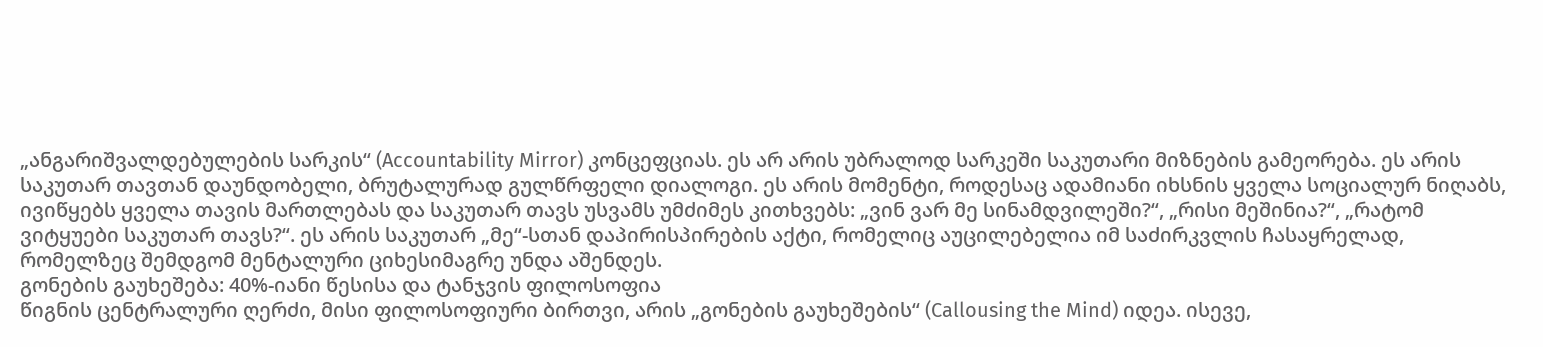„ანგარიშვალდებულების სარკის“ (Accountability Mirror) კონცეფციას. ეს არ არის უბრალოდ სარკეში საკუთარი მიზნების გამეორება. ეს არის საკუთარ თავთან დაუნდობელი, ბრუტალურად გულწრფელი დიალოგი. ეს არის მომენტი, როდესაც ადამიანი იხსნის ყველა სოციალურ ნიღაბს, ივიწყებს ყველა თავის მართლებას და საკუთარ თავს უსვამს უმძიმეს კითხვებს: „ვინ ვარ მე სინამდვილეში?“, „რისი მეშინია?“, „რატომ ვიტყუები საკუთარ თავს?“. ეს არის საკუთარ „მე“-სთან დაპირისპირების აქტი, რომელიც აუცილებელია იმ საძირკვლის ჩასაყრელად, რომელზეც შემდგომ მენტალური ციხესიმაგრე უნდა აშენდეს.
გონების გაუხეშება: 40%-იანი წესისა და ტანჯვის ფილოსოფია
წიგნის ცენტრალური ღერძი, მისი ფილოსოფიური ბირთვი, არის „გონების გაუხეშების“ (Callousing the Mind) იდეა. ისევე,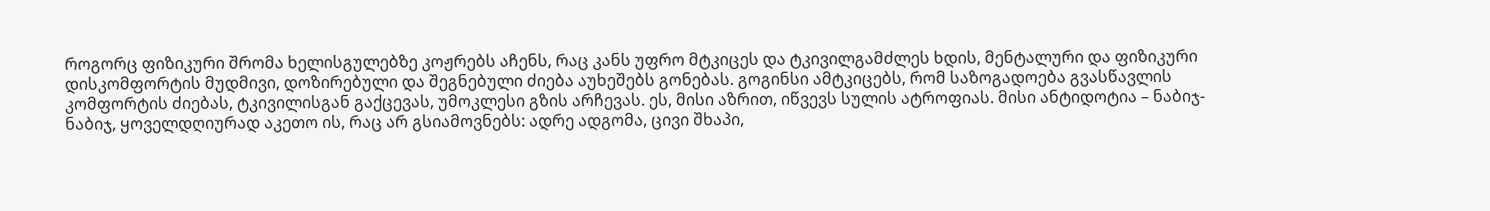როგორც ფიზიკური შრომა ხელისგულებზე კოჟრებს აჩენს, რაც კანს უფრო მტკიცეს და ტკივილგამძლეს ხდის, მენტალური და ფიზიკური დისკომფორტის მუდმივი, დოზირებული და შეგნებული ძიება აუხეშებს გონებას. გოგინსი ამტკიცებს, რომ საზოგადოება გვასწავლის კომფორტის ძიებას, ტკივილისგან გაქცევას, უმოკლესი გზის არჩევას. ეს, მისი აზრით, იწვევს სულის ატროფიას. მისი ანტიდოტია – ნაბიჯ-ნაბიჯ, ყოველდღიურად აკეთო ის, რაც არ გსიამოვნებს: ადრე ადგომა, ცივი შხაპი,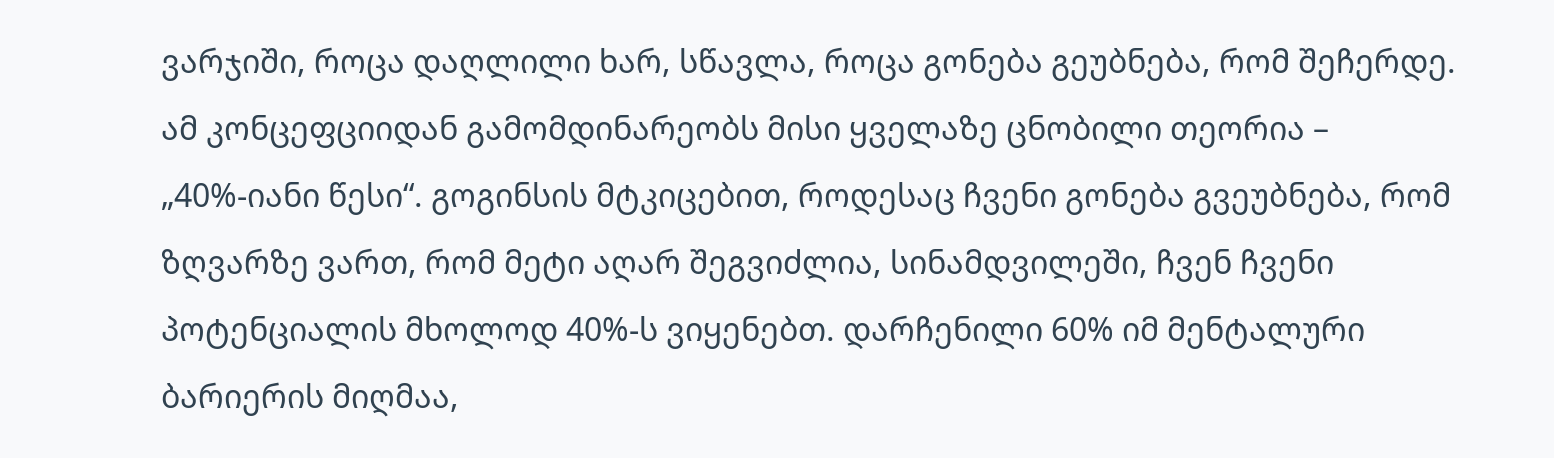ვარჯიში, როცა დაღლილი ხარ, სწავლა, როცა გონება გეუბნება, რომ შეჩერდე.
ამ კონცეფციიდან გამომდინარეობს მისი ყველაზე ცნობილი თეორია – „40%-იანი წესი“. გოგინსის მტკიცებით, როდესაც ჩვენი გონება გვეუბნება, რომ ზღვარზე ვართ, რომ მეტი აღარ შეგვიძლია, სინამდვილეში, ჩვენ ჩვენი პოტენციალის მხოლოდ 40%-ს ვიყენებთ. დარჩენილი 60% იმ მენტალური ბარიერის მიღმაა,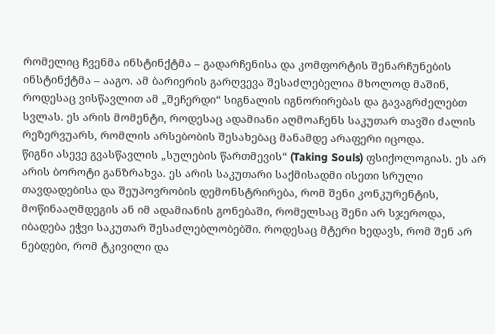რომელიც ჩვენმა ინსტინქტმა – გადარჩენისა და კომფორტის შენარჩუნების ინსტინქტმა – ააგო. ამ ბარიერის გარღვევა შესაძლებელია მხოლოდ მაშინ, როდესაც ვისწავლით ამ „შეჩერდი“ სიგნალის იგნორირებას და გავაგრძელებთ სვლას. ეს არის მომენტი, როდესაც ადამიანი აღმოაჩენს საკუთარ თავში ძალის რეზერვუარს, რომლის არსებობის შესახებაც მანამდე არაფერი იცოდა.
წიგნი ასევე გვასწავლის „სულების წართმევის“ (Taking Souls) ფსიქოლოგიას. ეს არ არის ბოროტი განზრახვა. ეს არის საკუთარი საქმისადმი ისეთი სრული თავდადებისა და შეუპოვრობის დემონსტრირება, რომ შენი კონკურენტის, მოწინააღმდეგის ან იმ ადამიანის გონებაში, რომელსაც შენი არ სჯეროდა, იბადება ეჭვი საკუთარ შესაძლებლობებში. როდესაც მტერი ხედავს, რომ შენ არ ნებდები, რომ ტკივილი და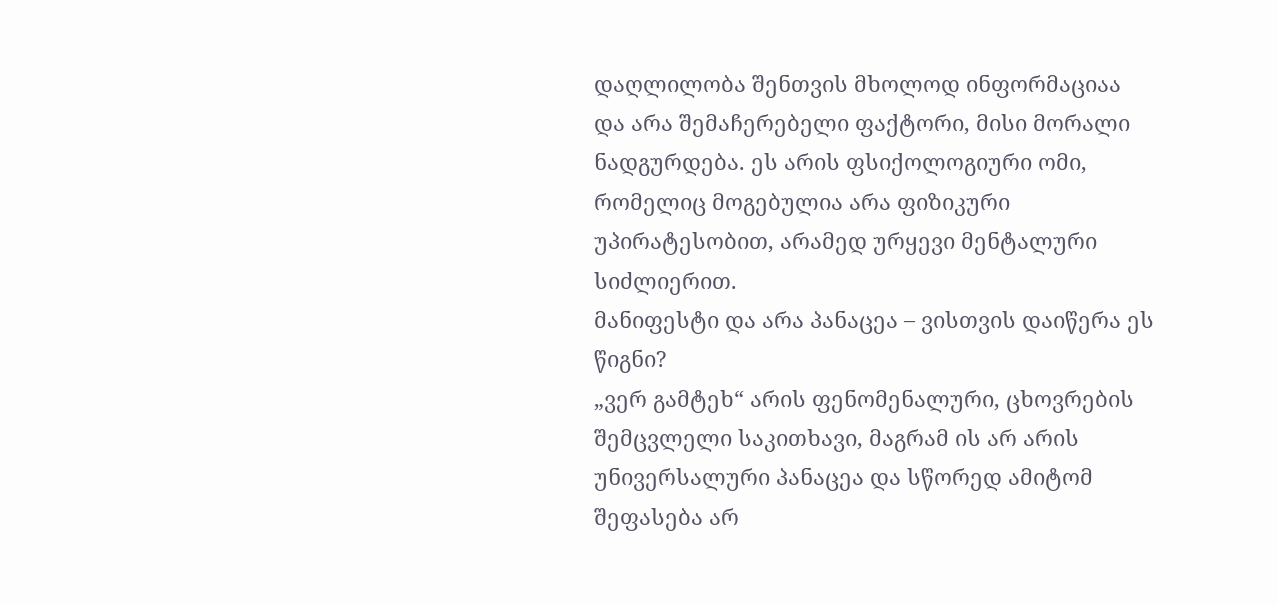დაღლილობა შენთვის მხოლოდ ინფორმაციაა და არა შემაჩერებელი ფაქტორი, მისი მორალი ნადგურდება. ეს არის ფსიქოლოგიური ომი, რომელიც მოგებულია არა ფიზიკური უპირატესობით, არამედ ურყევი მენტალური სიძლიერით.
მანიფესტი და არა პანაცეა – ვისთვის დაიწერა ეს წიგნი?
„ვერ გამტეხ“ არის ფენომენალური, ცხოვრების შემცვლელი საკითხავი, მაგრამ ის არ არის უნივერსალური პანაცეა და სწორედ ამიტომ შეფასება არ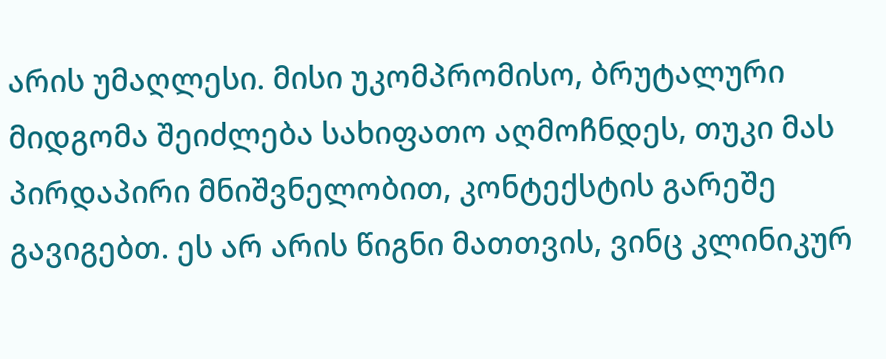არის უმაღლესი. მისი უკომპრომისო, ბრუტალური მიდგომა შეიძლება სახიფათო აღმოჩნდეს, თუკი მას პირდაპირი მნიშვნელობით, კონტექსტის გარეშე გავიგებთ. ეს არ არის წიგნი მათთვის, ვინც კლინიკურ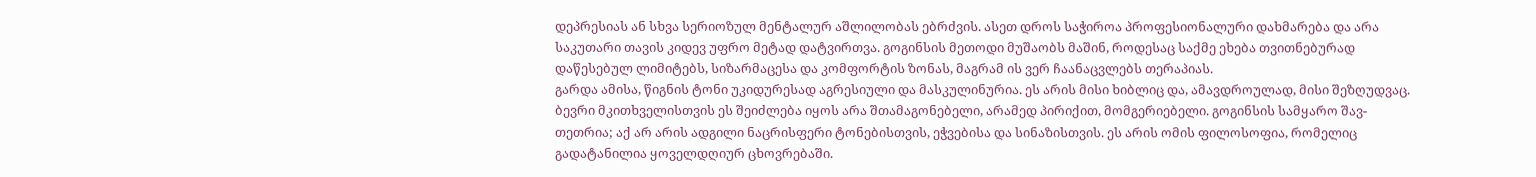დეპრესიას ან სხვა სერიოზულ მენტალურ აშლილობას ებრძვის. ასეთ დროს საჭიროა პროფესიონალური დახმარება და არა საკუთარი თავის კიდევ უფრო მეტად დატვირთვა. გოგინსის მეთოდი მუშაობს მაშინ, როდესაც საქმე ეხება თვითნებურად დაწესებულ ლიმიტებს, სიზარმაცესა და კომფორტის ზონას, მაგრამ ის ვერ ჩაანაცვლებს თერაპიას.
გარდა ამისა, წიგნის ტონი უკიდურესად აგრესიული და მასკულინურია. ეს არის მისი ხიბლიც და, ამავდროულად, მისი შეზღუდვაც. ბევრი მკითხველისთვის ეს შეიძლება იყოს არა შთამაგონებელი, არამედ პირიქით, მომგერიებელი. გოგინსის სამყარო შავ-თეთრია; აქ არ არის ადგილი ნაცრისფერი ტონებისთვის, ეჭვებისა და სინაზისთვის. ეს არის ომის ფილოსოფია, რომელიც გადატანილია ყოველდღიურ ცხოვრებაში.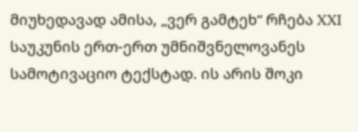მიუხედავად ამისა, „ვერ გამტეხ“ რჩება XXI საუკუნის ერთ-ერთ უმნიშვნელოვანეს სამოტივაციო ტექსტად. ის არის შოკი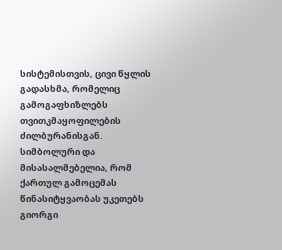სისტემისთვის, ცივი წყლის გადასხმა, რომელიც გამოგაფხიზლებს თვითკმაყოფილების ძილბურანისგან. სიმბოლური და მისასალმებელია, რომ ქართულ გამოცემას წინასიტყვაობას უკეთებს გიორგი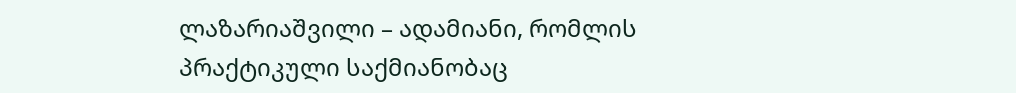ლაზარიაშვილი – ადამიანი, რომლის პრაქტიკული საქმიანობაც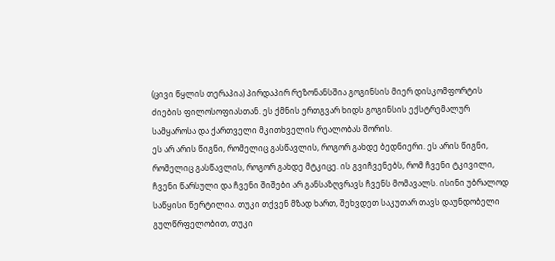(ცივი წყლის თერაპია) პირდაპირ რეზონანსშია გოგინსის მიერ დისკომფორტის ძიების ფილოსოფიასთან. ეს ქმნის ერთგვარ ხიდს გოგინსის ექსტრემალურ სამყაროსა და ქართველი მკითხველის რეალობას შორის.
ეს არ არის წიგნი, რომელიც გასწავლის, როგორ გახდე ბედნიერი. ეს არის წიგნი, რომელიც გასწავლის, როგორ გახდე მტკიცე. ის გვიჩვენებს, რომ ჩვენი ტკივილი, ჩვენი წარსული და ჩვენი შიშები არ განსაზღვრავს ჩვენს მომავალს. ისინი უბრალოდ საწყისი წერტილია. თუკი თქვენ მზად ხართ, შეხვდეთ საკუთარ თავს დაუნდობელი გულწრფელობით, თუკი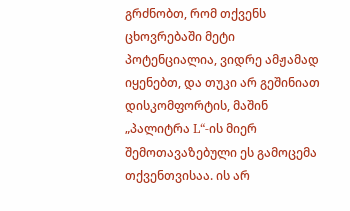გრძნობთ, რომ თქვენს ცხოვრებაში მეტი პოტენციალია, ვიდრე ამჟამად იყენებთ, და თუკი არ გეშინიათ დისკომფორტის, მაშინ „პალიტრა L“-ის მიერ შემოთავაზებული ეს გამოცემა თქვენთვისაა. ის არ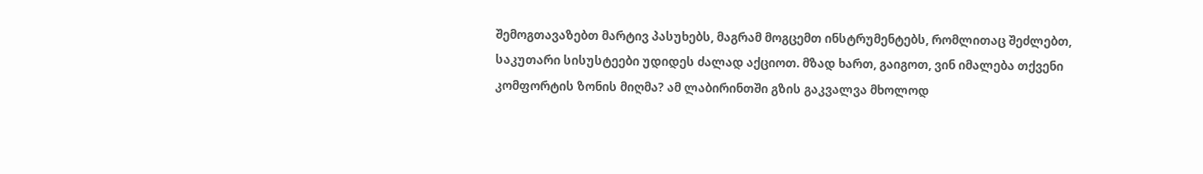შემოგთავაზებთ მარტივ პასუხებს, მაგრამ მოგცემთ ინსტრუმენტებს, რომლითაც შეძლებთ, საკუთარი სისუსტეები უდიდეს ძალად აქციოთ. მზად ხართ, გაიგოთ, ვინ იმალება თქვენი კომფორტის ზონის მიღმა? ამ ლაბირინთში გზის გაკვალვა მხოლოდ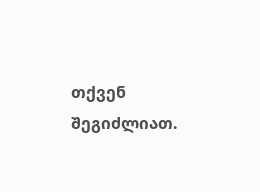თქვენ შეგიძლიათ.